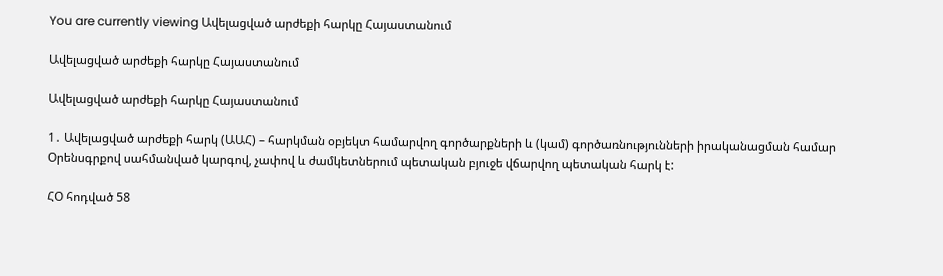You are currently viewing Ավելացված արժեքի հարկը Հայաստանում

Ավելացված արժեքի հարկը Հայաստանում

Ավելացված արժեքի հարկը Հայաստանում

1․ Ավելացված արժեքի հարկ (ԱԱՀ) – հարկման օբյեկտ համարվող գործարքների և (կամ) գործառնությունների իրականացման համար Օրենսգրքով սահմանված կարգով, չափով և ժամկետներում պետական բյուջե վճարվող պետական հարկ է:

ՀՕ հոդված 58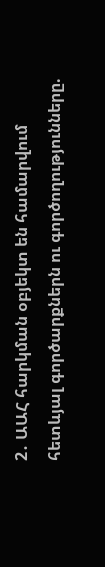2․ ԱԱՀ հարկման օբյեկտ են համարվում հետևյալ գործարքներն ու գործողությունները.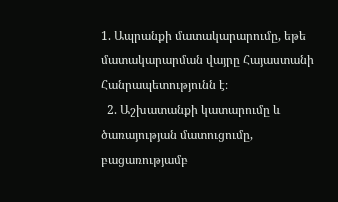1. Ապրանքի մատակարարումը, եթե մատակարարման վայրը Հայաստանի Հանրապետությունն է։
  2. Աշխատանքի կատարումը և ծառայության մատուցումը, բացառությամբ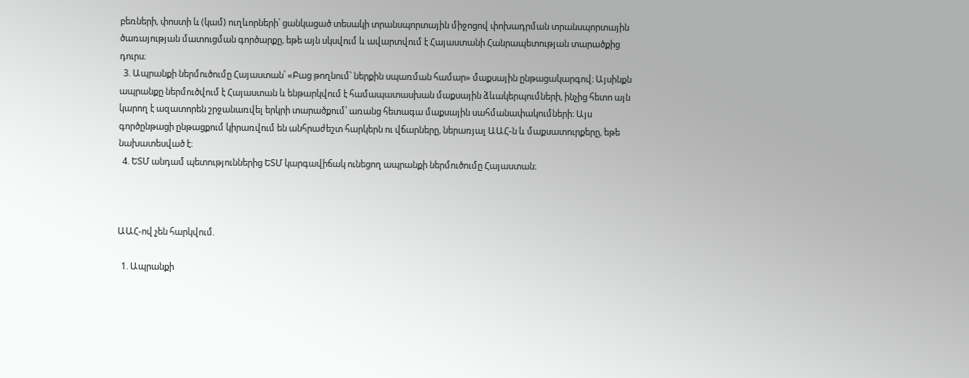բեռների, փոստի և (կամ) ուղևորների՝ ցանկացած տեսակի տրանսպորտային միջոցով փոխադրման տրանսպորտային ծառայության մատուցման գործարքը, եթե այն սկսվում և ավարտվում է Հայաստանի Հանրապետության տարածքից դուրս։
  3. Ապրանքի ներմուծումը Հայաստան՝ «Բաց թողնում՝ ներքին սպառման համար» մաքսային ընթացակարգով։ Այսինքն ապրանքը ներմուծվում է Հայաստան և ենթարկվում է համապատասխան մաքսային ձևակերպումների, ինչից հետո այն կարող է ազատորեն շրջանառվել երկրի տարածքում՝ առանց հետագա մաքսային սահմանափակումների։ Այս գործընթացի ընթացքում կիրառվում են անհրաժեշտ հարկերն ու վճարները, ներառյալ ԱԱՀ-ն և մաքսատուրքերը, եթե նախատեսված է։
  4. ԵՏՄ անդամ պետություններից ԵՏՄ կարգավիճակ ունեցող ապրանքի ներմուծումը Հայաստան։



ԱԱՀ-ով չեն հարկվում.

  1. Ապրանքի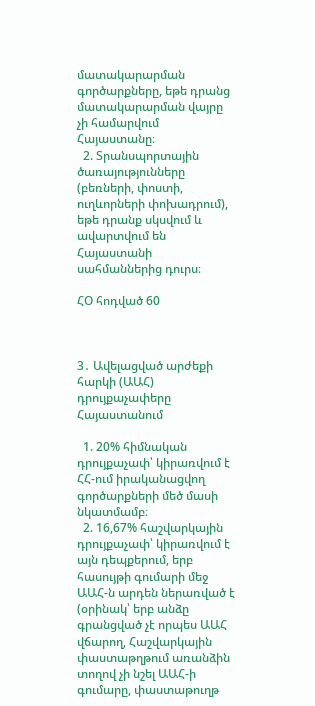մատակարարման գործարքները, եթե դրանց մատակարարման վայրը չի համարվում Հայաստանը։
  2. Տրանսպորտային ծառայությունները (բեռների, փոստի, ուղևորների փոխադրում), եթե դրանք սկսվում և ավարտվում են Հայաստանի սահմաններից դուրս։

ՀՕ հոդված 60



3․ Ավելացված արժեքի հարկի (ԱԱՀ) դրույքաչափերը Հայաստանում

  1. 20% հիմնական դրույքաչափ՝ կիրառվում է ՀՀ-ում իրականացվող գործարքների մեծ մասի նկատմամբ։
  2. 16,67% հաշվարկային դրույքաչափ՝ կիրառվում է այն դեպքերում, երբ հասույթի գումարի մեջ ԱԱՀ-ն արդեն ներառված է (օրինակ՝ երբ անձը գրանցված չէ որպես ԱԱՀ վճարող, Հաշվարկային փաստաթղթում առանձին տողով չի նշել ԱԱՀ-ի գումարը, փաստաթուղթ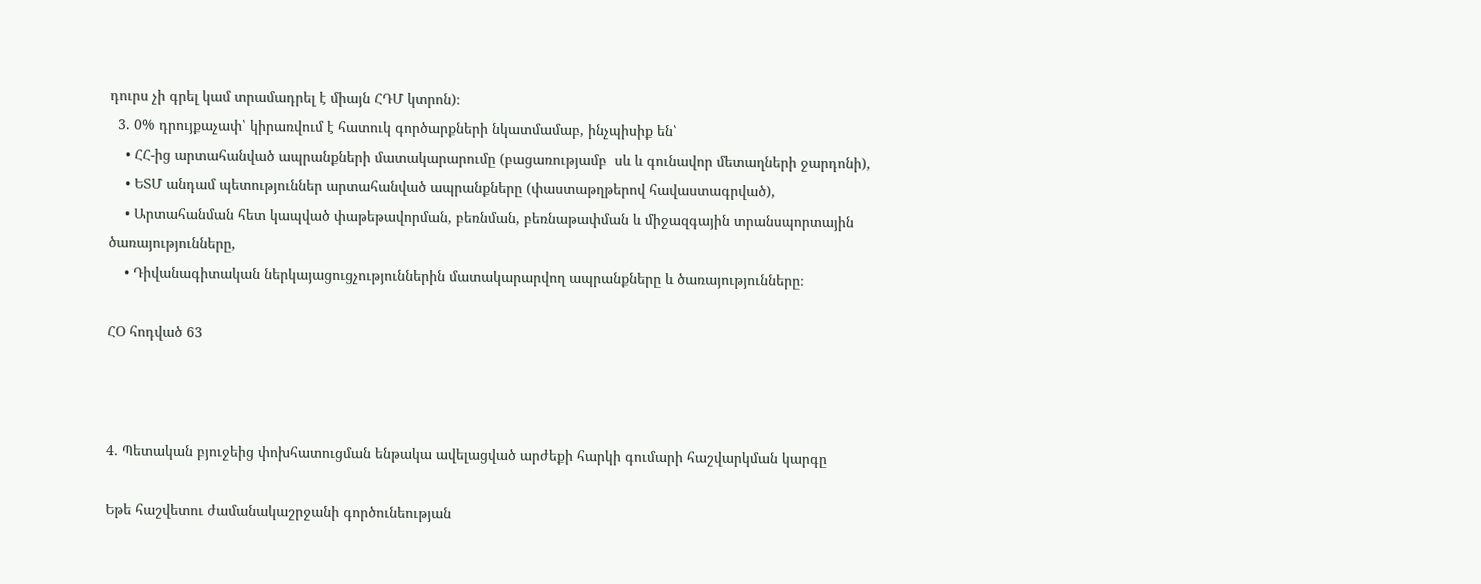դուրս չի գրել կամ տրամադրել է միայն ՀԴՄ կտրոն)։
  3. 0% դրույքաչափ՝ կիրառվում է հատուկ գործարքների նկատմամաբ, ինչպիսիք են՝
    • ՀՀ-ից արտահանված ապրանքների մատակարարումը (բացառությամբ  սև և գունավոր մետաղների ջարդոնի),
    • ԵՏՄ անդամ պետություններ արտահանված ապրանքները (փաստաթղթերով հավաստագրված),
    • Արտահանման հետ կապված փաթեթավորման, բեռնման, բեռնաթափման և միջազգային տրանսպորտային ծառայությունները,
    • Դիվանագիտական ներկայացուցչություններին մատակարարվող ապրանքները և ծառայությունները։

ՀՕ հոդված 63



4․ Պետական բյուջեից փոխհատուցման ենթակա ավելացված արժեքի հարկի գումարի հաշվարկման կարգը

Եթե հաշվետու ժամանակաշրջանի գործունեության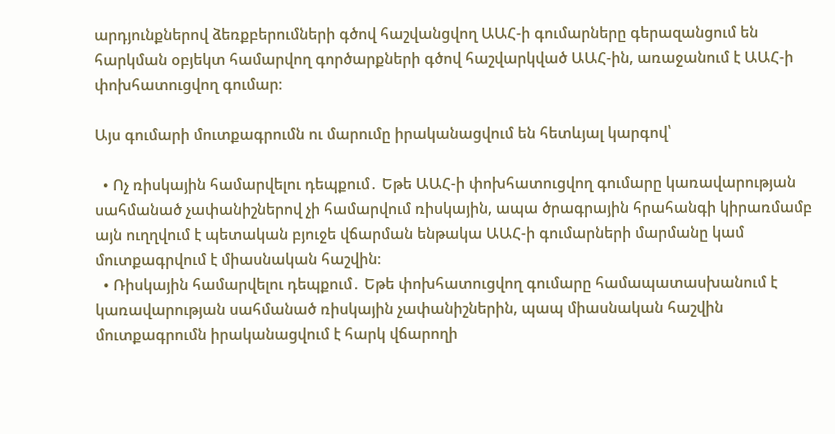արդյունքներով ձեռքբերումների գծով հաշվանցվող ԱԱՀ-ի գումարները գերազանցում են հարկման օբյեկտ համարվող գործարքների գծով հաշվարկված ԱԱՀ-ին, առաջանում է ԱԱՀ-ի փոխհատուցվող գումար։

Այս գումարի մուտքագրումն ու մարումը իրականացվում են հետևյալ կարգով՝

  • Ոչ ռիսկային համարվելու դեպքում․ Եթե ԱԱՀ-ի փոխհատուցվող գումարը կառավարության սահմանած չափանիշներով չի համարվում ռիսկային, ապա ծրագրային հրահանգի կիրառմամբ այն ուղղվում է պետական բյուջե վճարման ենթակա ԱԱՀ-ի գումարների մարմանը կամ մուտքագրվում է միասնական հաշվին։
  • Ռիսկային համարվելու դեպքում․ Եթե փոխհատուցվող գումարը համապատասխանում է կառավարության սահմանած ռիսկային չափանիշներին, պապ միասնական հաշվին մուտքագրումն իրականացվում է հարկ վճարողի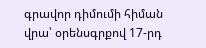գրավոր դիմումի հիման վրա՝ օրենսգրքով 17-րդ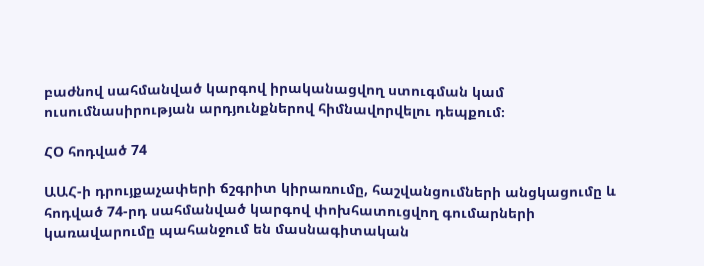բաժնով սահմանված կարգով իրականացվող ստուգման կամ ուսումնասիրության արդյունքներով հիմնավորվելու դեպքում։

ՀՕ հոդված 74

ԱԱՀ-ի դրույքաչափերի ճշգրիտ կիրառումը, հաշվանցումների անցկացումը և հոդված 74-րդ սահմանված կարգով փոխհատուցվող գումարների կառավարումը պահանջում են մասնագիտական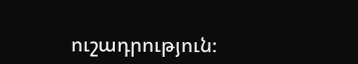ուշադրություն։